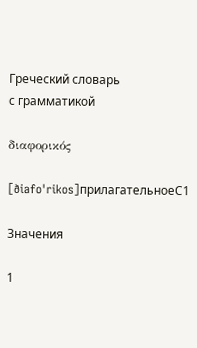Греческий словарь
с грамматикой

διαφορικός

[ðiafoˈrikos]прилагательноеC1

Значения

1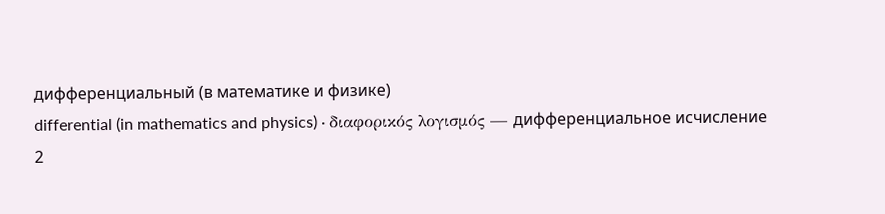дифференциальный (в математике и физике)
differential (in mathematics and physics) · διαφορικός λογισμός — дифференциальное исчисление
2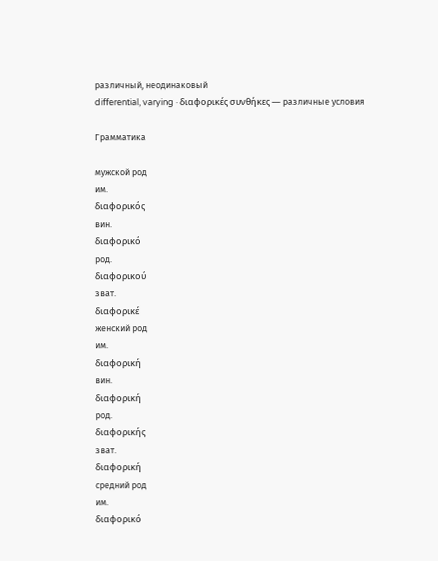различный, неодинаковый
differential, varying · διαφορικές συνθήκες — различные условия

Грамматика

мужской род
им.
διαφορικός
вин.
διαφορικό
род.
διαφορικού
зват.
διαφορικέ
женский род
им.
διαφορική
вин.
διαφορική
род.
διαφορικής
зват.
διαφορική
средний род
им.
διαφορικό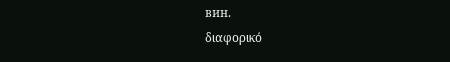вин.
διαφορικό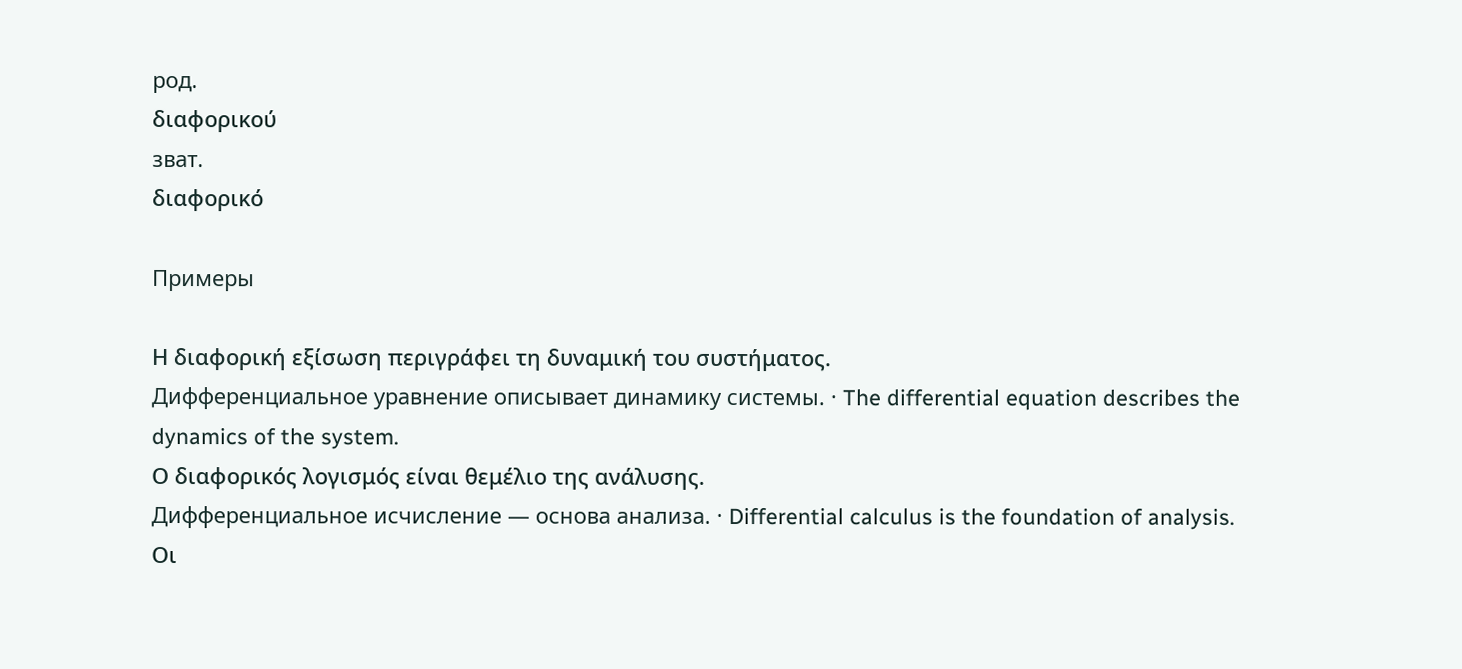род.
διαφορικού
зват.
διαφορικό

Примеры

Η διαφορική εξίσωση περιγράφει τη δυναμική του συστήματος.
Дифференциальное уравнение описывает динамику системы. · The differential equation describes the dynamics of the system.
Ο διαφορικός λογισμός είναι θεμέλιο της ανάλυσης.
Дифференциальное исчисление — основа анализа. · Differential calculus is the foundation of analysis.
Οι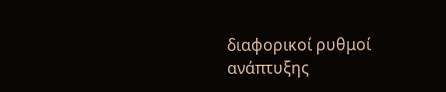διαφορικοί ρυθμοί ανάπτυξης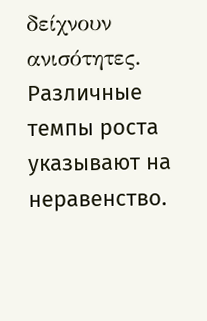δείχνουν ανισότητες.
Различные темпы роста указывают на неравенство.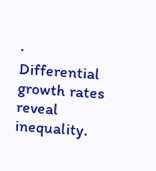· Differential growth rates reveal inequality.